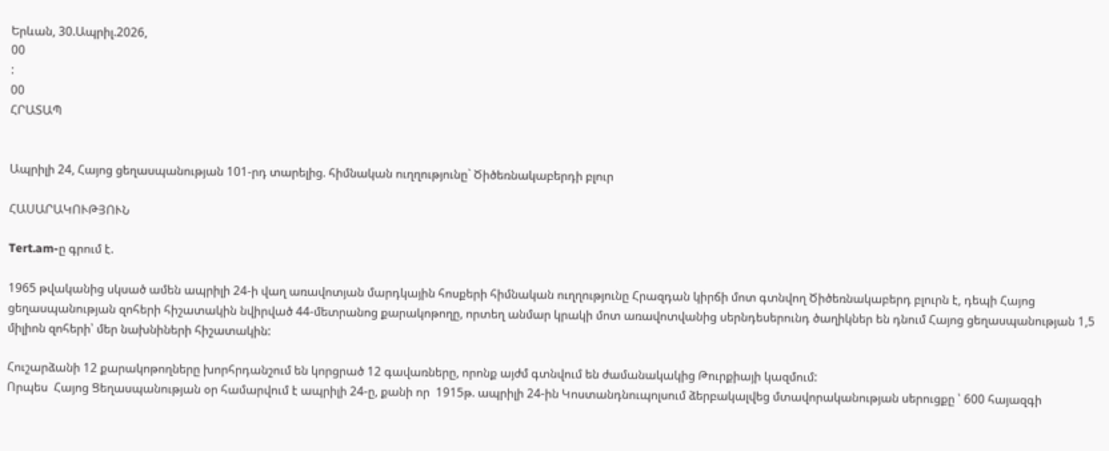Երևան, 30.Ապրիլ.2026,
00
:
00
ՀՐԱՏԱՊ


Ապրիլի 24, Հայոց ցեղասպանության 101-րդ տարելից. հիմնական ուղղությունը` Ծիծեռնակաբերդի բլուր

ՀԱՍԱՐԱԿՈՒԹՅՈՒՆ

Tert.am-ը գրում է.

1965 թվականից սկսած ամեն ապրիլի 24-ի վաղ առավոտյան մարդկային հոսքերի հիմնական ուղղությունը Հրազդան կիրճի մոտ գտնվող Ծիծեռնակաբերդ բլուրն է, դեպի Հայոց ցեղասպանության զոհերի հիշատակին նվիրված 44-մետրանոց քարակոթողը, որտեղ անմար կրակի մոտ առավոտվանից սերնդեսերունդ ծաղիկներ են դնում Հայոց ցեղասպանության 1,5 միլիոն զոհերի՝ մեր նախնիների հիշատակին:

Հուշարձանի 12 քարակոթողները խորհրդանշում են կորցրած 12 գավառները, որոնք այժմ գտնվում են ժամանակակից Թուրքիայի կազմում:
Որպես  Հայոց Ցեղասպանության օր համարվում է ապրիլի 24-ը, քանի որ  1915թ. ապրիլի 24-ին Կոստանդնուպոլսում ձերբակալվեց մտավորականության սերուցքը ՝ 600 հայազգի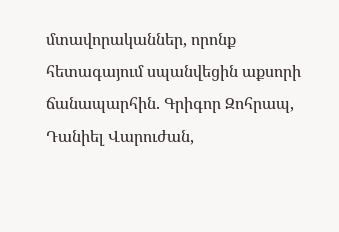մտավորականներ, որոնք հետագայում սպանվեցին աքսորի ճանապարհին. Գրիգոր Զոհրապ, Դանիել Վարուժան,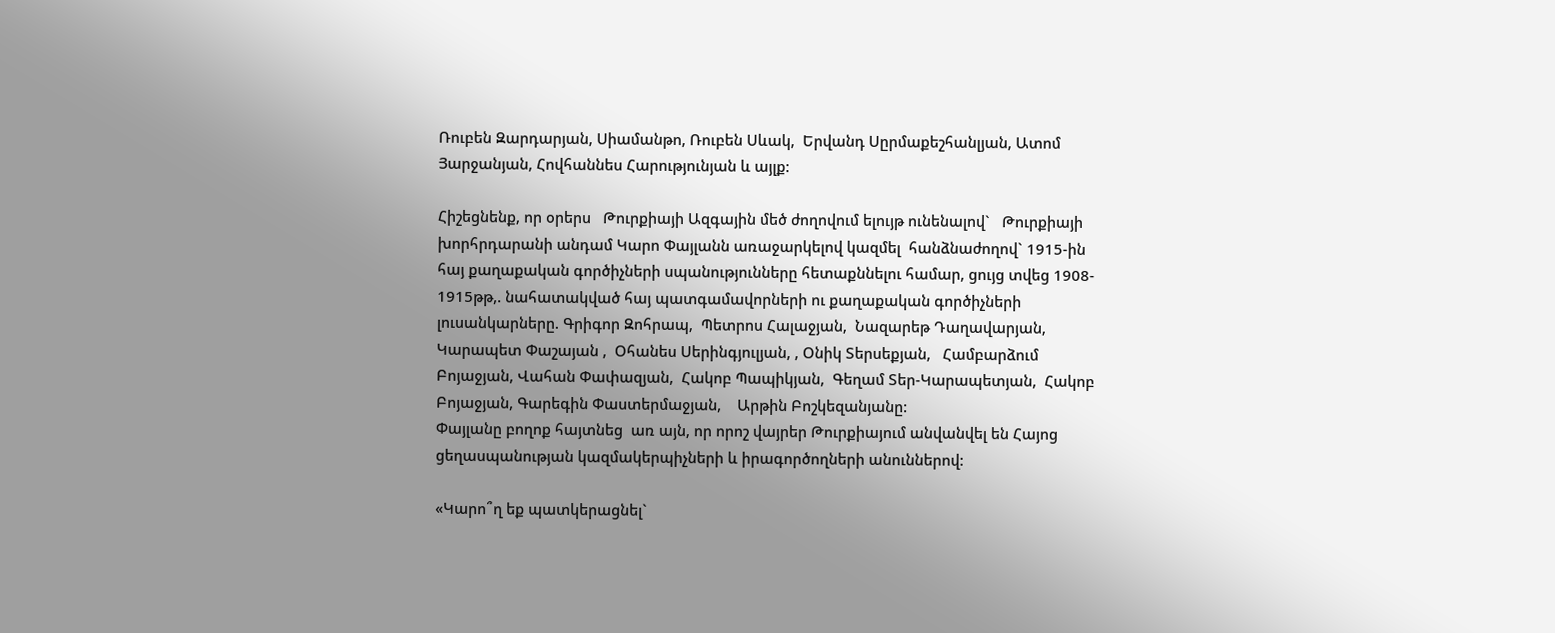Ռուբեն Զարդարյան, Սիամանթո, Ռուբեն Սևակ,  Երվանդ Սըրմաքեշհանլյան, Ատոմ Յարջանյան, Հովհաննես Հարությունյան և այլք:

Հիշեցնենք, որ օրերս   Թուրքիայի Ազգային մեծ ժողովում ելույթ ունենալով`   Թուրքիայի խորհրդարանի անդամ Կարո Փայլանն առաջարկելով կազմել  հանձնաժողով` 1915-ին հայ քաղաքական գործիչների սպանությունները հետաքննելու համար, ցույց տվեց 1908- 1915թթ,. նահատակված հայ պատգամավորների ու քաղաքական գործիչների լուսանկարները. Գրիգոր Զոհրապ,  Պետրոս Հալաջյան,  Նազարեթ Դաղավարյան,  Կարապետ Փաշայան ,  Օհանես Սերինգյուլյան, , Օնիկ Տերսեքյան,   Համբարձում Բոյաջյան, Վահան Փափազյան,  Հակոբ Պապիկյան,  Գեղամ Տեր-Կարապետյան,  Հակոբ Բոյաջյան, Գարեգին Փաստերմաջյան,    Արթին Բոշկեզանյանը:
Փայլանը բողոք հայտնեց  առ այն, որ որոշ վայրեր Թուրքիայում անվանվել են Հայոց ցեղասպանության կազմակերպիչների և իրագործողների անուններով:

«Կարո՞ղ եք պատկերացնել`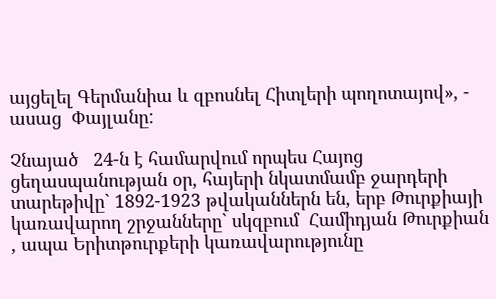այցելել Գերմանիա և զբոսնել Հիտլերի պողոտայով», - ասաց  Փայլանը:

Չնայած   24-ն է համարվում որպես Հայոց ցեղասպանության օր, հայերի նկատմամբ ջարդերի  տարեթիվը` 1892-1923 թվականներն են, երբ Թուրքիայի կառավարող շրջանները` սկզբում  Համիդյան Թուրքիան , ապա Երիտթուրքերի կառավարությունը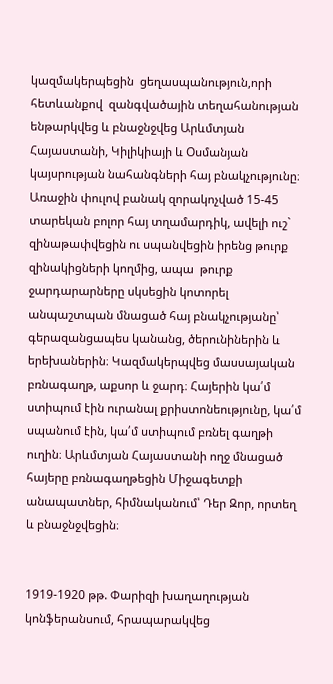կազմակերպեցին  ցեղասպանություն,որի հետևանքով  զանգվածային տեղահանության ենթարկվեց և բնաջնջվեց Արևմտյան Հայաստանի, Կիլիկիայի և Օսմանյան կայսրության նահանգների հայ բնակչությունը։
Առաջին փուլով բանակ զորակոչված 15-45 տարեկան բոլոր հայ տղամարդիկ, ավելի ուշ` զինաթափվեցին ու սպանվեցին իրենց թուրք զինակիցների կողմից, ապա  թուրք ջարդարարները սկսեցին կոտորել անպաշտպան մնացած հայ բնակչությանը՝ գերազանցապես կանանց, ծերունիներին և երեխաներին։ Կազմակերպվեց մասսայական բռնագաղթ, աքսոր և ջարդ։ Հայերին կա՛մ ստիպում էին ուրանալ քրիստոնեությունը, կա՛մ սպանում էին, կա՛մ ստիպում բռնել գաղթի ուղին։ Արևմտյան Հայաստանի ողջ մնացած հայերը բռնագաղթեցին Միջագետքի անապատներ, հիմնականում՝ Դեր Զոր, որտեղ և բնաջնջվեցին։


1919-1920 թթ. Փարիզի խաղաղության կոնֆերանսում, հրապարակվեց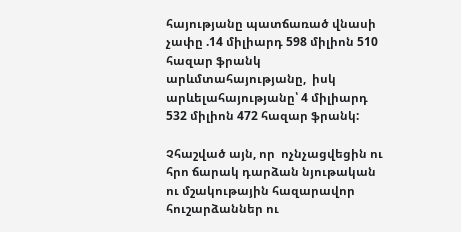հայությանը պատճառած վնասի չափը .14 միլիարդ 598 միլիոն 510 հազար ֆրանկ արևմտահայությանը,  իսկ արևելահայությանը՝ 4 միլիարդ 532 միլիոն 472 հազար ֆրանկ:

Չհաշված այն, որ  ոչնչացվեցին ու հրո ճարակ դարձան նյութական ու մշակութային հազարավոր հուշարձաններ ու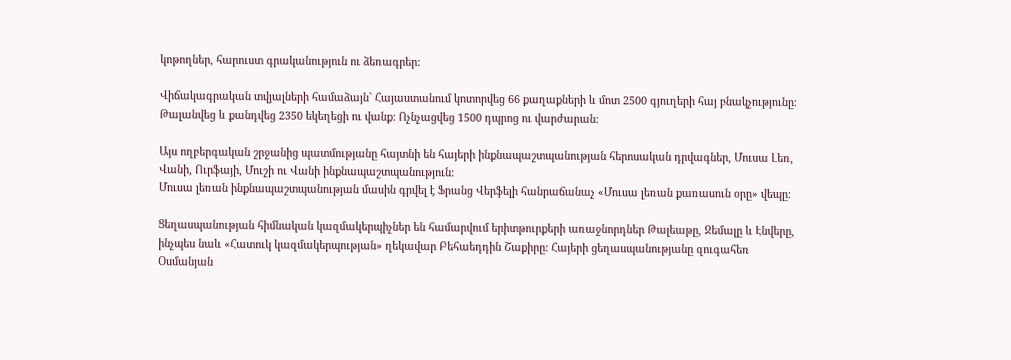կոթողներ, հարուստ գրականություն ու ձեռագրեր:

Վիճակագրական տվյալների համաձայն` Հայաստանում կոտորվեց 66 քաղաքների և մոտ 2500 գյուղերի հայ բնակչությունը։ Թալանվեց և քանդվեց 2350 եկեղեցի ու վանք։ Ոչնչացվեց 1500 դպրոց ու վարժարան։

Այս ողբերգական շրջանից պատմությանը հայտնի են հայերի ինքնապաշտպանության հերոսական դրվագներ, Մուսա Լեռ, Վանի, Ուրֆայի, Մուշի ու Վանի ինքնապաշտպանություն:
Մուսա լեռան ինքնապաշտպանության մասին գրվել է Ֆրանց Վերֆելի հանրաճանաչ «Մուսա լեռան քառասուն օրը» վեպը:

Ցեղասպանության հիմնական կազմակերպիչներ են համարվում երիտթուրքերի առաջնորդներ Թալեաթը, Ջեմալը և Էնվերը, ինչպես նաև «Հատուկ կազմակերպության» ղեկավար Բեհաեդդին Շաքիրը: Հայերի ցեղասպանությանը զուգահեռ Օսմանյան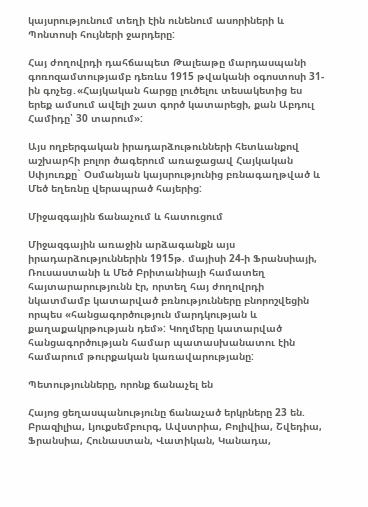կայսրությունում տեղի էին ունենում ասորիների և Պոնտոսի հույների ջարդերը:

Հայ ժողովրդի դահճապետ Թալեաթը մարդասպանի գոռոզամտությամբ դեռևս 1915 թվականի օգոստոսի 31-ին գոչեց․«Հայկական հարցը լուծելու տեսակետից ես երեք ամսում ավելի շատ գործ կատարեցի, քան Աբդուլ Համիդը՝ 30 տարում»:

Այս ողբերգական իրադարձութունների հետևանքով աշխարհի բոլոր ծագերում առաջացավ Հայկական Սփյուռքը` Օսմանյան կայսրությունից բռնագաղթված և Մեծ եղեռնը վերապրած հայերից:

Միջազգային ճանաչում և հատուցում

Միջազգային առաջին արձագանքն այս իրադարձություններին 1915թ. մայիսի 24-ի Ֆրանսիայի, Ռուսաստանի և Մեծ Բրիտանիայի համատեղ հայտարարությունն էր, որտեղ հայ ժողովրդի նկատմամբ կատարված բռնությունները բնորոշվեցին որպես «հանցագործություն մարդկության և քաղաքակրթության դեմ»: Կողմերը կատարված հանցագործության համար պատասխանատու էին համարում թուրքական կառավարությանը:

Պետությունները, որոնք ճանաչել են

Հայոց ցեղասպանությունը ճանաչած երկրները 23 են. Բրազիլիա, Լյուքսեմբուրգ, Ավստրիա, Բոլիվիա, Շվեդիա, Ֆրանսիա, Հունաստան, Վատիկան, Կանադա,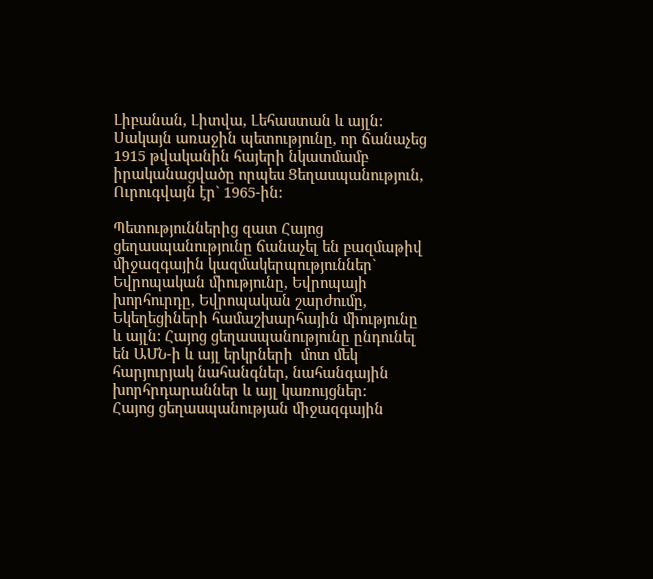Լիբանան, Լիտվա, Լեհաստան և այլն: Սակայն առաջին պետությունը, որ ճանաչեց 1915 թվականին հայերի նկատմամբ իրականացվածը որպես Ցեղասպանություն, Ուրուգվայն էր` 1965-ին:

Պետություններից զատ Հայոց ցեղասպանությունը ճանաչել են բազմաթիվ միջազգային կազմակերպություններ` Եվրոպական միությունը, Եվրոպայի խորհուրդը, Եվրոպական շարժումը,  Եկեղեցիների համաշխարհային միությունը և այլն: Հայոց ցեղասպանությունը ընդունել են ԱՄՆ-ի և այլ երկրների  մոտ մեկ հարյուրյակ նահանգներ, նահանգային խորհրդարաններ և այլ կառույցներ:
Հայոց ցեղասպանության միջազգային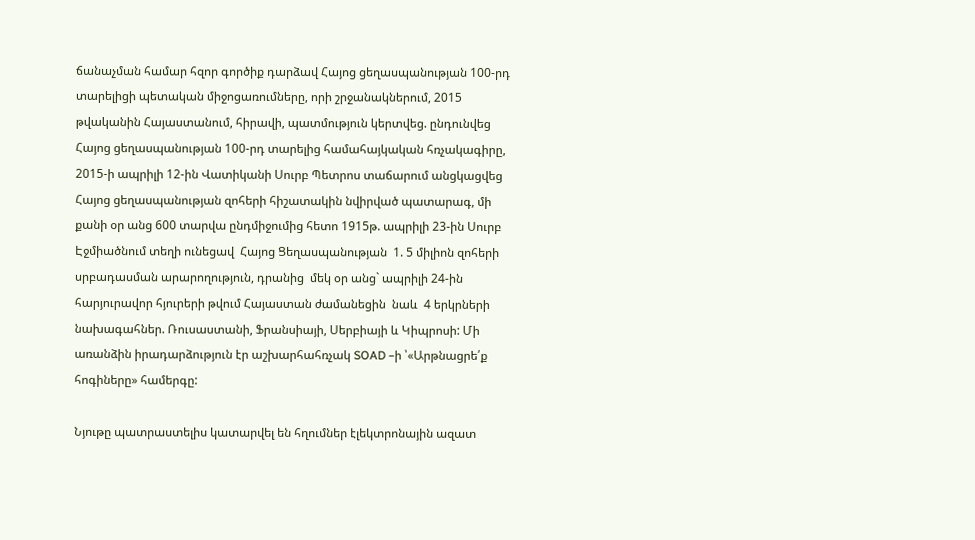ճանաչման համար հզոր գործիք դարձավ Հայոց ցեղասպանության 100-րդ տարելիցի պետական միջոցառումները, որի շրջանակներում, 2015 թվականին Հայաստանում, հիրավի, պատմություն կերտվեց. ընդունվեց Հայոց ցեղասպանության 100-րդ տարելից համահայկական հռչակագիրը, 2015-ի ապրիլի 12-ին Վատիկանի Սուրբ Պետրոս տաճարում անցկացվեց Հայոց ցեղասպանության զոհերի հիշատակին նվիրված պատարագ, մի քանի օր անց 600 տարվա ընդմիջումից հետո 1915թ. ապրիլի 23-ին Սուրբ Էջմիածնում տեղի ունեցավ  Հայոց Ցեղասպանության  1. 5 միլիոն զոհերի սրբադասման արարողություն, դրանից  մեկ օր անց` ապրիլի 24-ին  հարյուրավոր հյուրերի թվում Հայաստան ժամանեցին  նաև  4 երկրների նախագահներ. Ռուսաստանի, Ֆրանսիայի, Սերբիայի և Կիպրոսի: Մի առանձին իրադարձություն էր աշխարհահռչակ SOAD –ի ՝«Արթնացրե՛ք հոգիները» համերգը:

Նյութը պատրաստելիս կատարվել են հղումներ էլեկտրոնային ազատ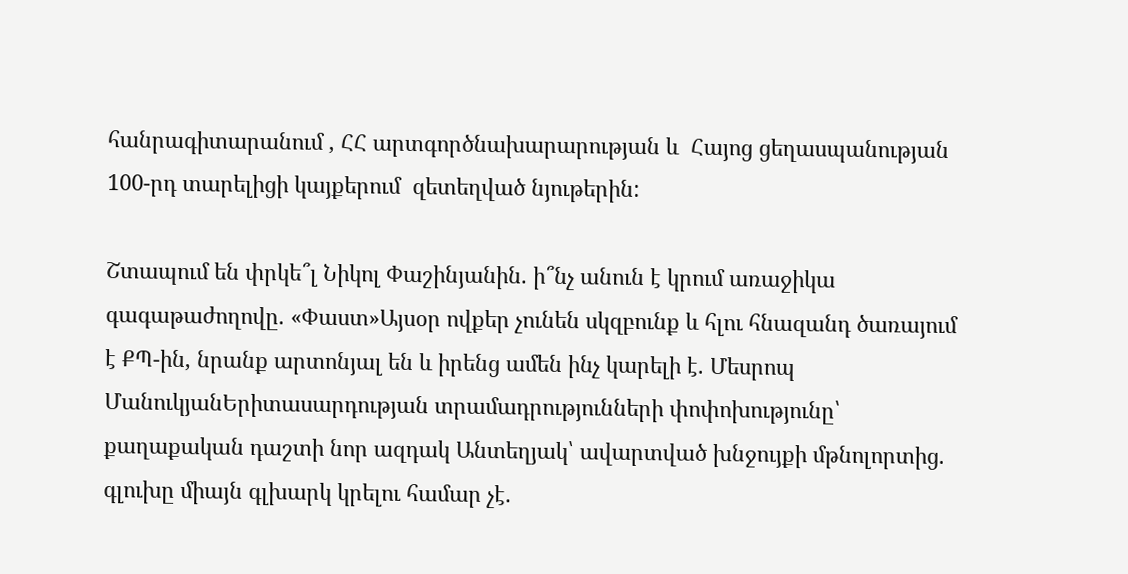հանրագիտարանում , ՀՀ արտգործնախարարության և  Հայոց ցեղասպանության 100-րդ տարելիցի կայքերում  զետեղված նյութերին:

Շտապում են փրկե՞լ Նիկոլ Փաշինյանին. ի՞նչ անուն է կրում առաջիկա գագաթաժողովը. «Փաստ»Այսօր ովքեր չունեն սկզբունք և հլու հնազանդ ծառայում է ՔՊ-ին, նրանք արտոնյալ են և իրենց ամեն ինչ կարելի է. Մեսրոպ ՄանուկյանԵրիտասարդության տրամադրությունների փոփոխությունը՝ քաղաքական դաշտի նոր ազդակ Անտեղյակ՝ ավարտված խնջույքի մթնոլորտից. գլուխը միայն գլխարկ կրելու համար չէ.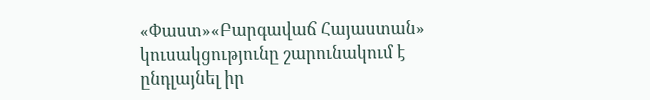«Փաստ»«Բարգավաճ Հայաստան» կուսակցությունը շարունակում է ընդլայնել իր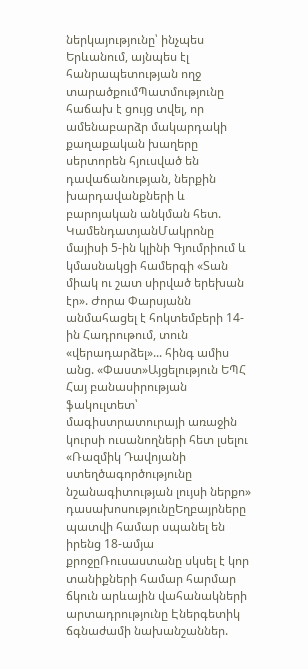ներկայությունը՝ ինչպես Երևանում, այնպես էլ հանրապետության ողջ տարածքումՊատմությունը հաճախ է ցույց տվել, որ ամենաբարձր մակարդակի քաղաքական խաղերը սերտորեն հյուսված են դավաճանության, ներքին խարդավանքների և բարոյական անկման հետ. ԿամենդատյանՄակրոնը մայիսի 5-ին կլինի Գյումրիում և կմասնակցի համերգի «Տան միակ ու շատ սիրված երեխան էր». Ժորա Փարսյանն անմահացել է հոկտեմբերի 14-ին Հադրութում, տուն «վերադարձել»... հինգ ամիս անց. «Փաստ»Այցելություն ԵՊՀ Հայ բանասիրության ֆակուլտետ՝  մագիստրատուրայի առաջին կուրսի ուսանողների հետ լսելու «Ռազմիկ Դավոյանի ստեղծագործությունը նշանագիտության լույսի ներքո» դասախոսությունըԵղբայրները պատվի համար սպանել են իրենց 18-ամյա քրոջըՌուսաստանը սկսել է կոր տանիքների համար հարմար ճկուն արևային վահանակների արտադրությունը Էներգետիկ ճգնաժամի նախանշաններ.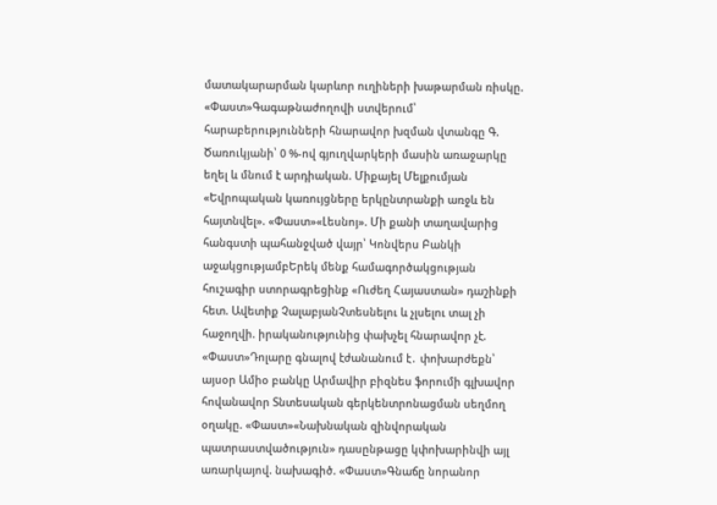մատակարարման կարևոր ուղիների խաթարման ռիսկը. «Փաստ»Գագաթնաժողովի ստվերում՝ հարաբերությունների հնարավոր խզման վտանգը Գ. Ծառուկյանի՝ 0 %-ով գյուղվարկերի մասին առաջարկը եղել և մնում է արդիական. Միքայել Մելքումյան «Եվրոպական կառույցները երկընտրանքի առջև են հայտնվել». «Փաստ»«Լեսնոյ». Մի քանի տաղավարից հանգստի պահանջված վայր՝ Կոնվերս Բանկի աջակցությամբԵրեկ մենք համագործակցության հուշագիր ստորագրեցինք «Ուժեղ Հայաստան» դաշինքի հետ. Ավետիք ՉալաբյանՉտեսնելու և չլսելու տալ չի հաջողվի. իրականությունից փախչել հնարավոր չէ. «Փաստ»Դոլարը գնալով էժանանում է․ փոխարժեքն՝ այսօր Ամիօ բանկը Արմավիր բիզնես ֆորումի գլխավոր հովանավոր Տնտեսական գերկենտրոնացման սեղմող օղակը. «Փաստ»«Նախնական զինվորական պատրաստվածություն» դասընթացը կփոխարինվի այլ առարկայով. նախագիծ. «Փաստ»Գնաճը նորանոր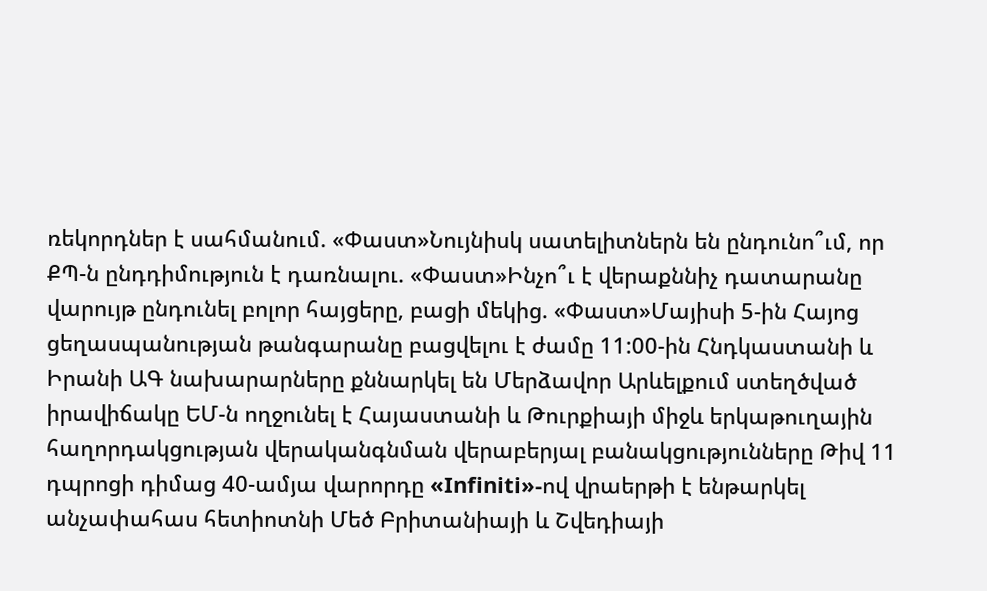ռեկորդներ է սահմանում. «Փաստ»Նույնիսկ սատելիտներն են ընդունո՞ւմ, որ ՔՊ-ն ընդդիմություն է դառնալու. «Փաստ»Ինչո՞ւ է վերաքննիչ դատարանը վարույթ ընդունել բոլոր հայցերը, բացի մեկից. «Փաստ»Մայիսի 5-ին Հայոց ցեղասպանության թանգարանը բացվելու է ժամը 11:00-ին Հնդկաստանի և Իրանի ԱԳ նախարարները քննարկել են Մերձավոր Արևելքում ստեղծված իրավիճակը ԵՄ-ն ողջունել է Հայաստանի և Թուրքիայի միջև երկաթուղային հաղորդակցության վերականգնման վերաբերյալ բանակցությունները Թիվ 11 դպրոցի դիմաց 40-ամյա վարորդը «Infiniti»-ով վրաերթի է ենթարկել անչափահաս հետիոտնի Մեծ Բրիտանիայի և Շվեդիայի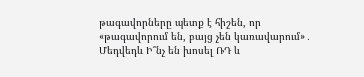թագավորները պետք է հիշեն, որ «թագավորում են, բայց չեն կառավարում»․ Մեդվեդև Ի՞նչ են խոսել ՌԴ և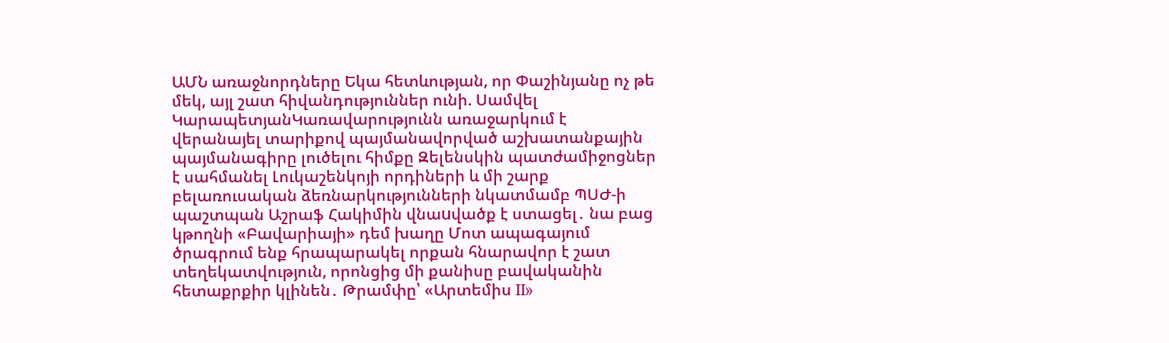ԱՄՆ առաջնորդները Եկա հետևության, որ Փաշինյանը ոչ թե մեկ, այլ շատ հիվանդություններ ունի. Սամվել ԿարապետյանԿառավարությունն առաջարկում է վերանայել տարիքով պայմանավորված աշխատանքային պայմանագիրը լուծելու հիմքը Զելենսկին պատժամիջոցներ է սահմանել Լուկաշենկոյի որդիների և մի շարք բելառուսական ձեռնարկությունների նկատմամբ ՊՍԺ-ի պաշտպան Աշրաֆ Հակիմին վնաuվածք է ստացել․ նա բաց կթողնի «Բավարիայի» դեմ խաղը Մոտ ապագայում ծրագրում ենք հրապարակել որքան հնարավոր է շատ տեղեկատվություն, որոնցից մի քանիսը բավականին հետաքրքիր կլինեն․ Թրամփը՝ «Արտեմիս II»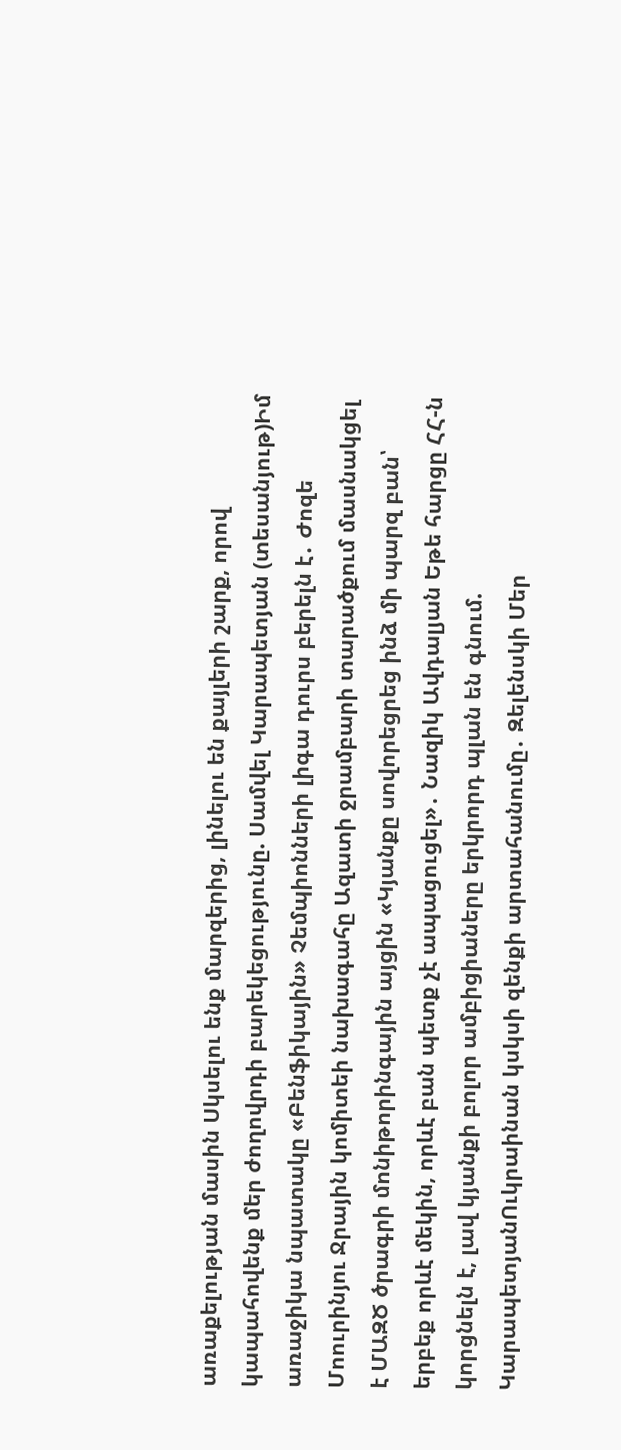առաքելության մասին Սկսելու ենք մարզերից, լինելու են քայլերի շարք, որով կապահովենք մեր ժողովրդի բարեկեցությունը. Սամվել Կարապետյան (տեսանյութ)Իմ առաջիկա նպատակը «Բենֆիկային» Չեմպիոնների լիգա դուրս բերելն է․ Ժոզե Մոուրինյու Ջրային կոմիտեի նախագահը Ազատի ջրամբարի տարածքում մասնակցել է ՄԱԶԾ ծրագրի մոնիթորինգային այցին «Կյանքը սովորեցրեց ինձ մի պարզ բան՝ երբեք որևէ մեկին, որևէ բան պետք չէ ապացուցել»․ Նազիկ Ավդալյան Եթե հարցը ՀՀ-ն կորցնելն է, լավ կյանքի բոլոր ամբիցիաները երկրորդ պլան են գնում. ԿարապետյանՈւկրաինան կսկսի զենքի արտահանումը․ Զելենսկի Մեր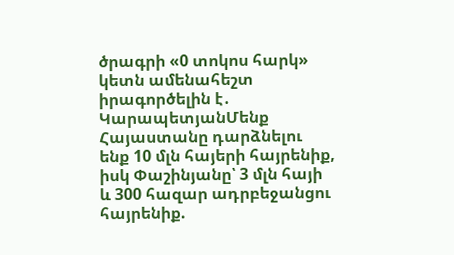ծրագրի «0 տոկոս հարկ» կետն ամենահեշտ իրագործելին է․ ԿարապետյանՄենք Հայաստանը դարձնելու ենք 10 մլն հայերի հայրենիք, իսկ Փաշինյանը՝ 3 մլն հայի և 300 հազար ադրբեջանցու հայրենիք.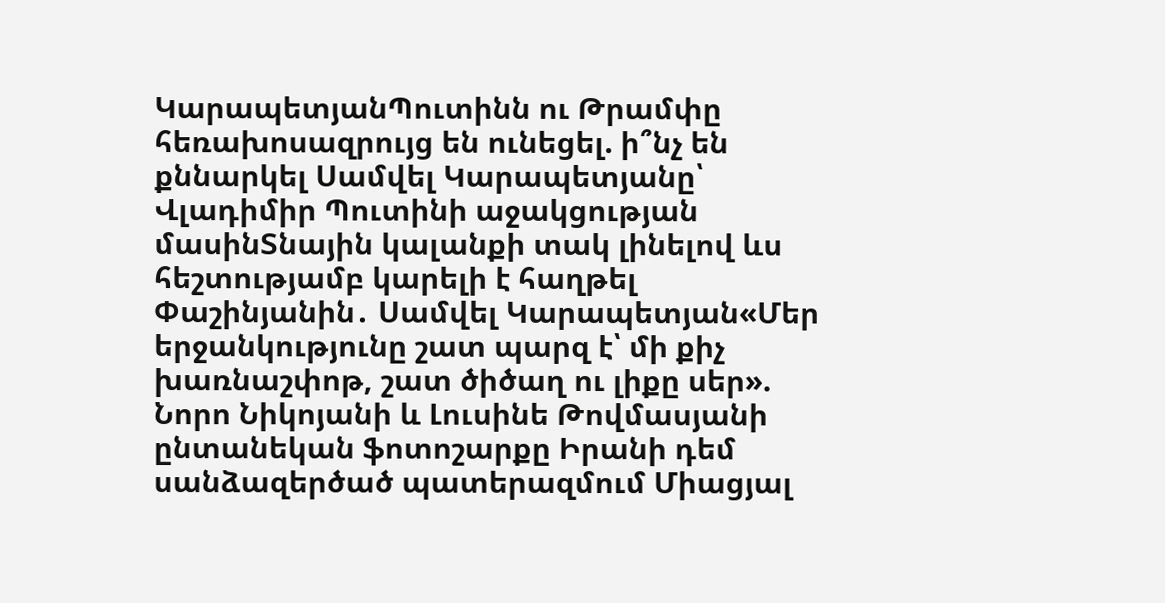ԿարապետյանՊուտինն ու Թրամփը հեռախոսազրույց են ունեցել. ի՞նչ են քննարկել Սամվել Կարապետյանը՝ Վլադիմիր Պուտինի աջակցության մասինՏնային կալանքի տակ լինելով ևս հեշտությամբ կարելի է հաղթել Փաշինյանին․ Սամվել Կարապետյան«Մեր երջանկությունը շատ պարզ է՝ մի քիչ խառնաշփոթ, շատ ծիծաղ ու լիքը սեր». Նորո Նիկոյանի և Լուսինե Թովմասյանի ընտանեկան ֆոտոշարքը Իրանի դեմ սանձազերծած պատերազմում Միացյալ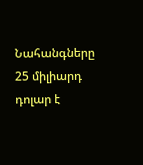Նահանգները 25 միլիարդ դոլար է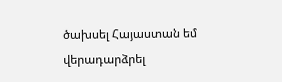ծախսել Հայաստան եմ վերադարձրել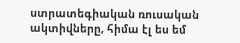ստրատեգիական ռուսական ակտիվները, հիմա էլ ես եմ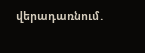վերադառնում․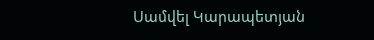Սամվել Կարապետյան